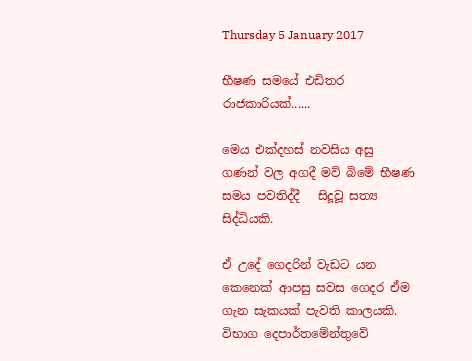Thursday 5 January 2017

භීෂණ සමයේ එඩිතර රාජකාරියක්......

මෙය එක්දහස්‌ නවසිය අසු ගණන් වල අගදී මව් බිමේ භීෂණ සමය පවතිද්දී   සිදූවූ සත්‍ය සිද්ධියකි.

ඒ උදේ ගෙදරින් වැඩට යන කෙනෙක් ආපසු සවස ගෙදර ඒම ගැන සැකයක් පැවති කාලයකි.
විභාග දෙපාර්තමේන්තුවේ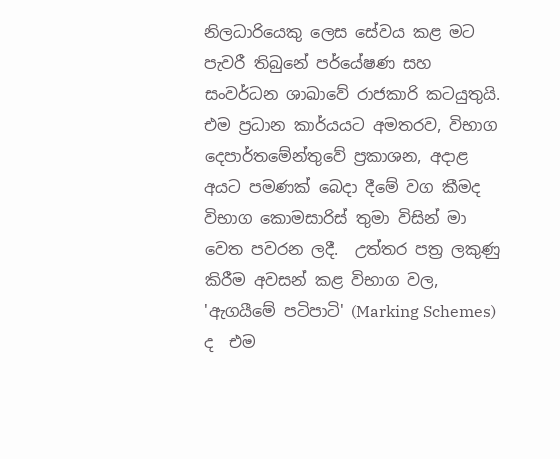නිලධාරියෙකු ලෙස සේවය කළ මට පැවරී තිබුනේ පර්යේෂණ සහ සංවර්ධන ශාඛාවේ රාජකාරි කටයුතුයි. එම ප්‍රධාන කාර්යයට අමතරව, විභාග දෙපාර්තමේන්තුවේ ප්‍රකාශන, අදාළ අයට පමණක් බෙදා දීමේ වග කීමද  විභාග කොමසාරිස් තුමා විසින් මා වෙත පවරන ලදී.  උත්තර පත්‍ර ලකුණු කිරීම අවසන් කළ විභාග වල, 'ඇගයීමේ පටිපාටි' (Marking Schemes) ද  එම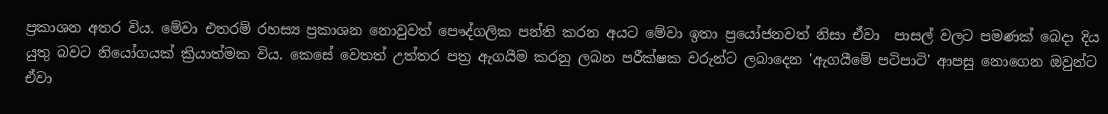ප්‍රකාශන අතර විය. මේවා එතරම් රහස්‍ය ප්‍රකාශන නොවුවත් පෞද්ගලික පන්ති කරන අයට මේවා ඉතා ප්‍රයෝජනවත් නිසා ඒවා  පාසල් වලට පමණක් බෙදා දිය යුතු බවට නියෝගයක් ක්‍රියාත්මක විය. කෙසේ වෙතත් උත්තර පත්‍ර ඇගයීම කරනු ලබන පරීක්ෂක වරුන්ට ලබාදෙන 'ඇගයීමේ පටිපාටි' ආපසු නොගෙන ඔවුන්ට ඒවා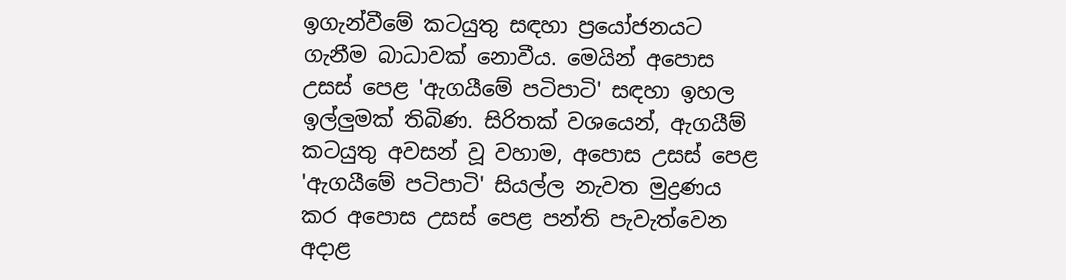ඉගැන්වීමේ කටයුතු සඳහා ප්‍රයෝජනයට ගැනීම බාධාවක් නොවීය. මෙයින් අපොස උසස් පෙළ 'ඇගයීමේ පටිපාටි' සඳහා ඉහල ඉල්ලුමක් තිබිණ. සිරිතක් වශයෙන්, ඇගයීම් කටයුතු අවසන් වූ වහාම, අපොස උසස් පෙළ 'ඇගයීමේ පටිපාටි' සියල්ල නැවත මුද්‍රණය කර අපොස උසස් පෙළ පන්ති පැවැත්වෙන අදාළ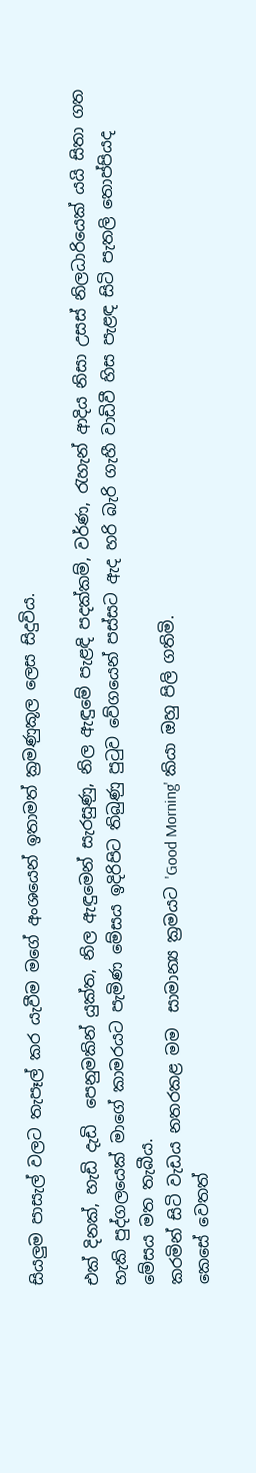සියලුම පාසැල් වලට තැපෑල් කර යැවීම මගේ අංශයෙන් ඉතාමත් ක්‍රමණුකූල ලෙස සිදුවිය.

එක් දිනක්, හැඩි දැඩි  පෙනුමකින් යුක්ත, නිල ඇඳුමෙන් සැරසුණු, නිල ඇඳුමේ පැළඳි පදක්කම්, වර්ණ, රැහැන් ආදිය නිසා උසස් නිලධාරියෙක් යයි සිතා ගත හැකි පුද්ගලයෙක් මාගේ කාමරයට පැමිණ මේසය ඉදිරිපිට තිබුණු පුටුව වේගයෙන් පස්සට ඇද හරි බැරි ගැහී වාඩිවී හිස පැළඳ සිටි පැතලි තොප්පියද මේසය මත තැබීය.
කරමින් සිටි වැඩය නතරකළ මම  සාමාන්‍ය ක්‍රමයට 'Good Morning' කියා ඔහු පිලි ගතිමි.
කෙසේ වෙතත්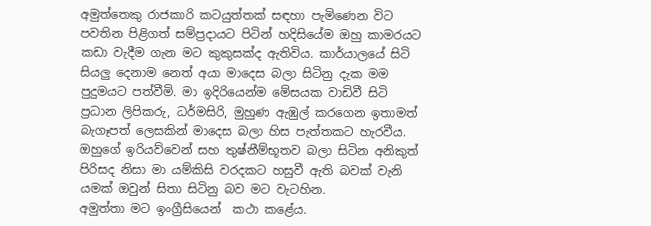අමුත්තෙකු රාජකාරි කටයුත්තක් සඳහා පැමිණෙන විට පවතින පිළිගත් සම්ප්‍රදායට පිටින් හදිසියේම ඔහු කාමරයට කඩා වැදීම ගැන මට කුකුසක්ද ඇතිවිය. කාර්යාලයේ සිටි සියලු දෙනාම නෙත් අයා මාදෙස බලා සිටිනු දැක මම පුදුමයට පත්වීමි. මා ඉදිරියෙන්ම මේසයක වාඩිවී සිටි ප්‍රධාන ලිපිකරු, ධර්මසිරි, මුහුණ ඇඹුල් කරගෙන ඉතාමත් බැගෑපත් ලෙසකින් මාදෙස බලා හිස පැත්තකට හැරවීය.
ඔහුගේ ඉරියව්වෙන් සහ තුෂ්නීම්භූතව බලා සිටින අනිකුත් පිරිසද නිසා මා යම්කිසි වරදකට හසුවී ඇති බවක් වැනි යමක් ඔවුන් සිතා සිටිනු බව මට වැටහින.
අමුත්තා මට ඉංග්‍රීසියෙන්  කථා කළේය.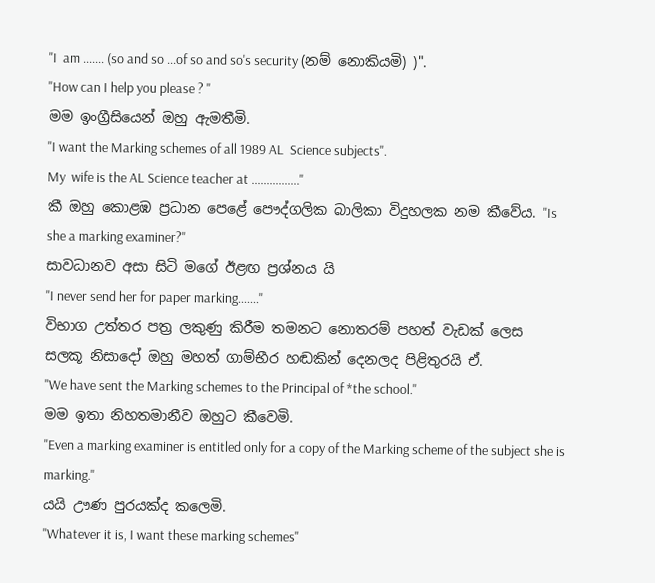"I  am ....... (so and so ...of so and so's security (නම් නොකියමි) )".
"How can I help you please ? "
මම ඉංග්‍රීසියෙන් ඔහු ඇමතීමි.
"I want the Marking schemes of all 1989 AL  Science subjects".
My  wife is the AL Science teacher at ................"
කී ඔහු කොළඹ ප්‍රධාන පෙළේ පෞද්ගලික බාලිකා විදුහලක නම කීවේය. "Is she a marking examiner?"
සාවධානව අසා සිටි මගේ ඊළඟ ප්‍රශ්නය යි
"I never send her for paper marking......."
විභාග උත්තර පත්‍ර ලකුණු කිරීම තමනට නොතරම් පහත් වැඩක් ලෙස සලකූ නිසාදෝ ඔහු මහත් ගාම්භීර හඬකින් දෙනලද පිළිතුරයි ඒ.
"We have sent the Marking schemes to the Principal of *the school."
මම ඉතා නිහතමානීව ඔහුට කීවෙමි.
"Even a marking examiner is entitled only for a copy of the Marking scheme of the subject she is marking."
යයි ඌණ පුරයක්ද කලෙමි.
"Whatever it is, I want these marking schemes"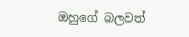ඔහුගේ බලවත්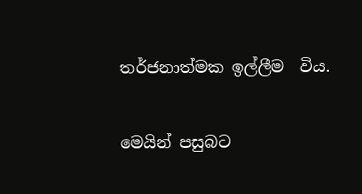තර්ජනාත්මක ඉල්ලීම  විය.


මෙයින් පසුබට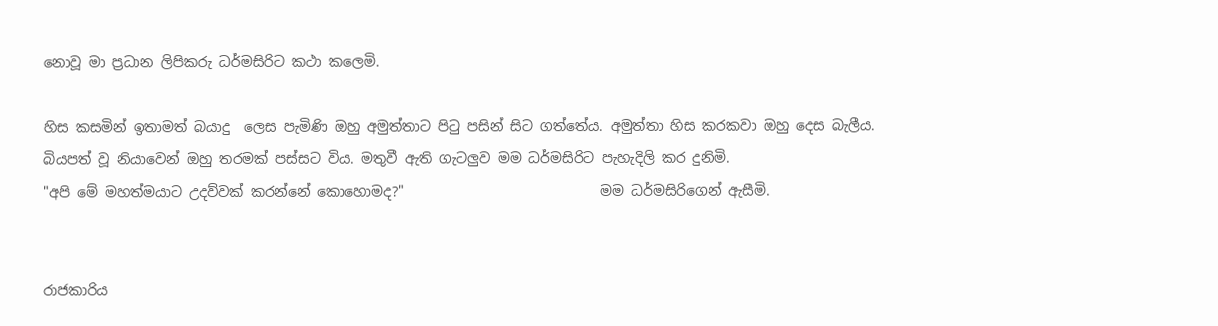නොවූ මා ප්‍රධාන ලිපිකරු ධර්මසිරිට කථා කලෙමි.

හිස කසමින් ඉතාමත් බයාදු  ලෙස පැමිණි ඔහු අමුත්තාට පිටු පසින් සිට ගත්තේය. අමුත්තා හිස කරකවා ඔහු දෙස බැලීය. බියපත් වූ නියාවෙන් ඔහු තරමක් පස්සට විය. මතුවී ඇති ගැටලුව මම ධර්මසිරිට පැහැදිලි කර දුනිමි.
"අපි මේ මහත්මයාට උදව්වක් කරන්නේ කොහොමද?"                            මම ධර්මසිරිගෙන් ඇසීමි.


රාජකාරිය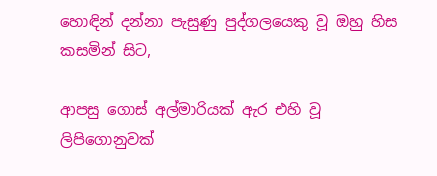හොඳින් දන්නා පැසුණු පුද්ගලයෙකු වූ ඔහු හිස කසමින් සිට,

ආපසු ගොස් අල්මාරියක් ඇර එහි වූ ලිපිගොනුවක්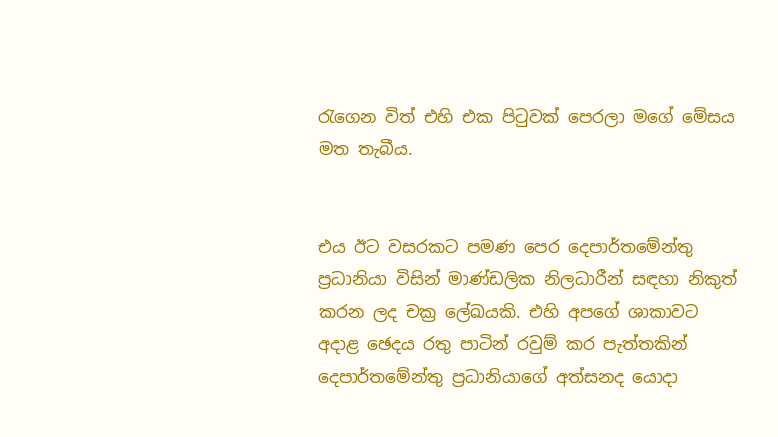රැගෙන විත් එහි එක පිටුවක් පෙරලා මගේ මේසය මත තැබීය.


එය ඊට වසරකට පමණ පෙර දෙපාර්තමේන්තු ප්‍රධානියා විසින් මාණ්ඩලික නිලධාරීන් සඳහා නිකුත් කරන ලද චක්‍ර ලේඛයකි. එහි අපගේ ශාකාවට අදාළ ඡෙදය රතු පාටින් රවුම් කර පැත්තකින් දෙපාර්තමේන්තු ප්‍රධානියාගේ අත්සනද යොදා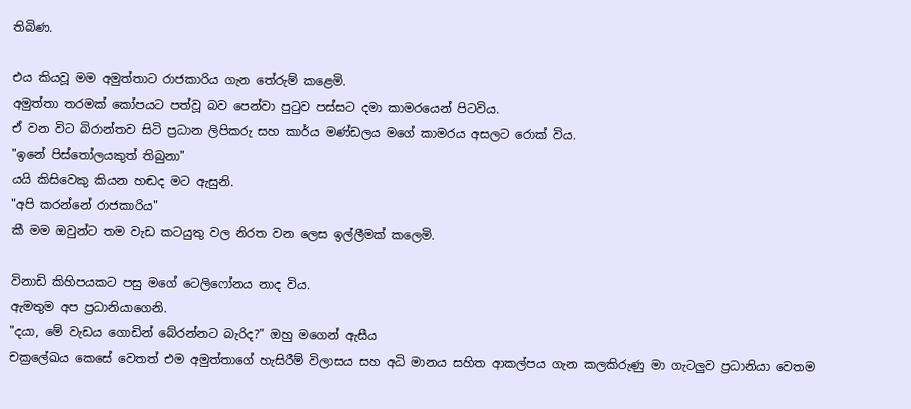තිබිණ.

එය කියවූ මම අමුත්තාට රාජකාරිය ගැන තේරුම් කළෙමි.
අමුත්තා තරමක් කෝපයට පත්වූ බව පෙන්වා පුටුව පස්සට දමා කාමරයෙන් පිටවිය.
ඒ වන විට බිරාන්තව සිටි ප්‍රධාන ලිපිකරු සහ කාර්ය මණ්ඩලය මගේ කාමරය අසලට රොක් විය.
"ඉනේ පිස්තෝලයකුත් තිබුනා"
යයි කිසිවෙකු කියන හඬද මට ඇසුනි.
"අපි කරන්නේ රාජකාරිය"
කී මම ඔවුන්ට තම වැඩ කටයුතු වල නිරත වන ලෙස ඉල්ලීමක් කලෙමි.

විනාඩි කිහිපයකට පසු මගේ ටෙලිෆෝනය නාද විය.
ඇමතුම අප ප්‍රධානියාගෙනි.
"දයා, මේ වැඩය ගොඩින් බේරන්නට බැරිද?" ඔහු මගෙන් ඇසීය
චක්‍රලේඛය කෙසේ වෙතත් එම අමුත්තාගේ හැසිරීම් විලාසය සහ අධි මානය සහිත ආකල්පය ගැන කලකිරුණු මා ගැටලුව ප්‍රධානියා වෙතම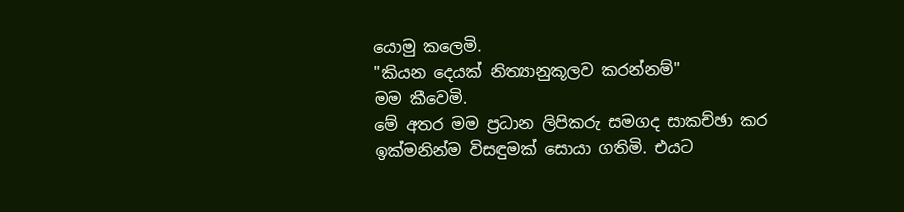යොමු කලෙමි.
"කියන දෙයක් නිත්‍යානුකූලව කරන්නම්"
මම කීවෙමි.
මේ අතර මම ප්‍රධාන ලිපිකරු සමගද සාකච්ඡා කර ඉක්මනින්ම විසඳුමක් සොයා ගතිමි. එයට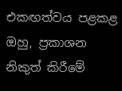එකඟත්වය පළකළ ඔහු, ප්‍රකාශන නිකුත් කිරීමේ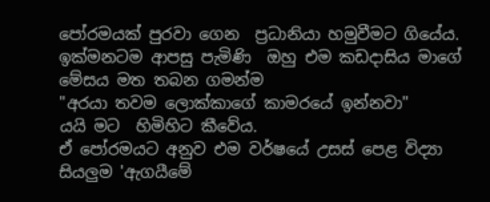පෝරමයක් පුරවා ගෙන  ප්‍රධානියා හමුවීමට ගියේය. ඉක්මනටම ආපසු පැමිණි  ඔහු එම කඩදාසිය මාගේ මේසය මත තබන ගමන්ම
"අරයා තවම ලොක්කාගේ කාමරයේ ඉන්නවා"
යයි මට  හිමිහිට කීවේය.
ඒ පෝරමයට අනුව එම වර්ෂයේ උසස් පෙළ විද්‍යා සියලුම 'ඇගයීමේ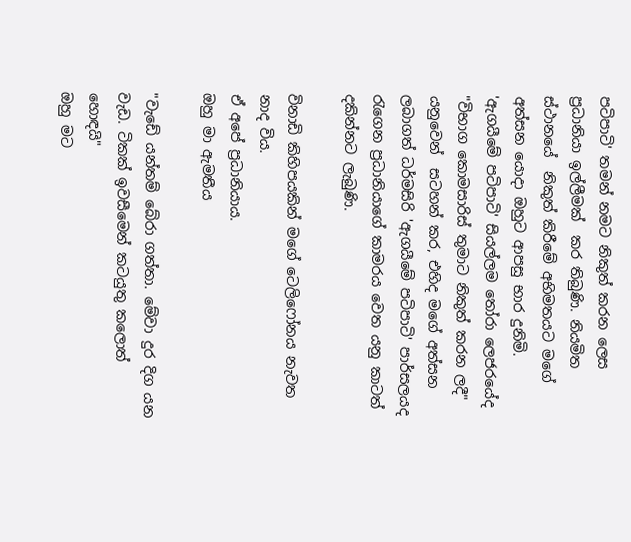පටිපාටි' තමන් නමට නිකුත් කරන ලෙස ප්‍රධානියා ඉල්ලීමක්‌  කර තිබුණි. නියමිත ස්ථානයේ  නිකුත් කිරීමේ අභිමතයට මගේ අත්සන යොදා ඔහුට ආපසු භාර දුනිමි.
'ඇගයීමේ පටිපාටි' සියල්ලම තෝරා ලෙජරයේද "විභාග කොමසාරිස් තුමාට නිකුත් කරන ලදී" යනුවෙන්  සටහන් කර, එහිද මගේ අත්සන ලබාගත් ධර්මසිරි 'ඇගයීමේ පටිපාටි' පාර්සලයද රැගෙන ප්‍රධානියාගේ කාමරය වෙත යනු කාටත් දකින්නට ලැබුණි.

විනාඩි කිහිපයකින් මගේ ටෙලිෆෝනය නැවත නාද විය.
ඒ අපේ ප්‍රධානියාය.
ඔහු මා ඇමතීය

"වැඩේ යන්තම් බේරා ගත්තා. මේවා දුර දිග යන වැඩ. ටිකක් ඉවසීමෙන් කටයුතු කලොත් හොඳයි"
ඔහු මට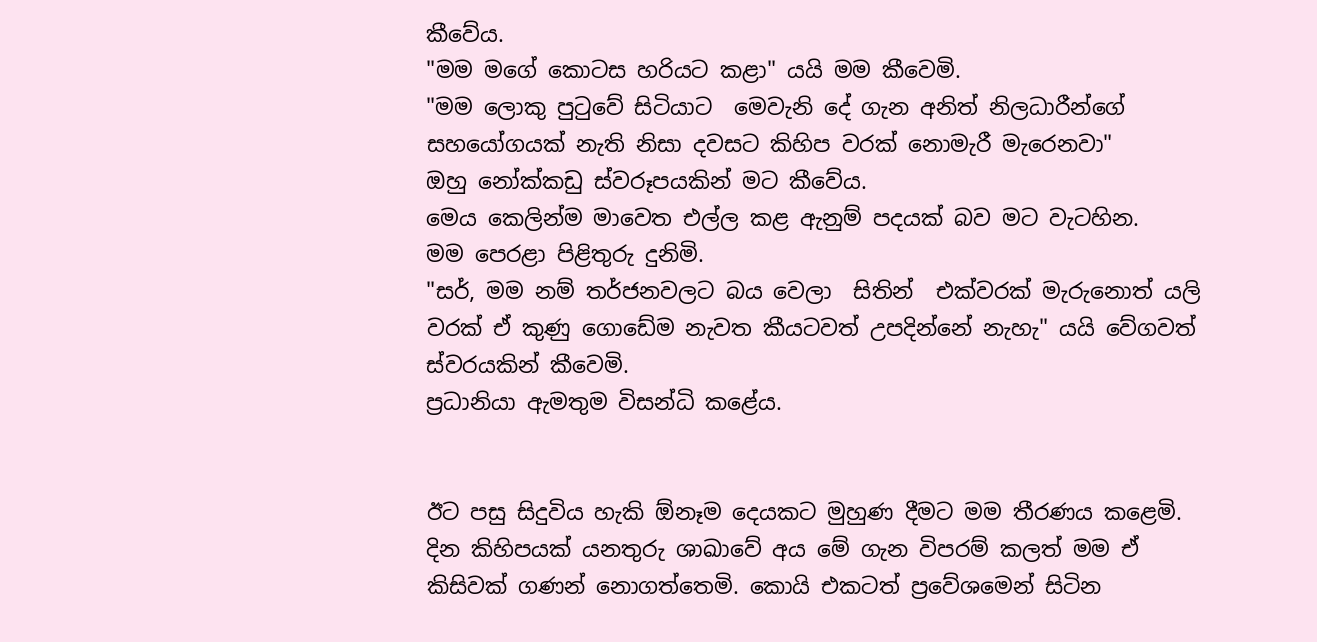කීවේය.
"මම මගේ කොටස හරියට කළා" යයි මම කීවෙමි.
"මම ලොකු පුටුවේ සිටියාට  මෙවැනි දේ ගැන අනිත් නිලධාරීන්ගේ සහයෝගයක් නැති නිසා දවසට කිහිප වරක් නොමැරී මැරෙනවා"
ඔහු නෝක්කඩු ස්වරූපයකින් මට කීවේය.
මෙය කෙලින්ම මාවෙත එල්ල කළ ඇනුම් පදයක් බව මට වැටහින.
මම පෙරළා පිළිතුරු දුනිමි.
"සර්, මම නම් තර්ජනවලට බය වෙලා  සිතින්  එක්වරක් මැරුනොත් යලි වරක් ඒ කුණු ගොඩේම නැවත කීයටවත් උපදින්නේ නැහැ" යයි වේගවත් ස්වරයකින් කීවෙමි.
ප්‍රධානියා ඇමතුම විසන්ධි කළේය.


ඊට පසු සිදුවිය හැකි ඕනෑම දෙයකට මුහුණ දීමට මම තීරණය කළෙමි. දින කිහිපයක් යනතුරු ශාඛාවේ අය මේ ගැන විපරම් කලත් මම ඒ කිසිවක් ගණන් නොගත්තෙමි. කොයි එකටත් ප්‍රවේශමෙන් සිටින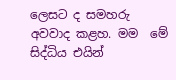ලෙසට ද සමහරු අවවාද කළහ. මම  මේ සිද්ධිය එයින්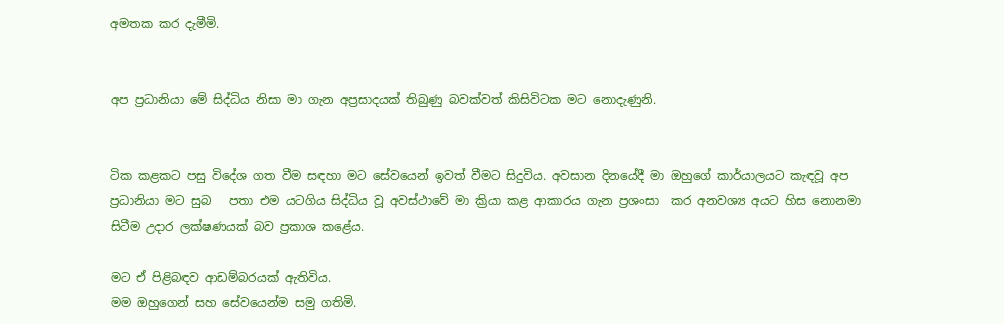අමතක කර දැමීමි.


අප ප්‍රධානියා මේ සිද්ධිය නිසා මා ගැන අප්‍රසාදයක් තිබුණු බවක්වත් කිසිවිටක මට නොදැණුනි.


ටික කළකට පසු විදේශ ගත වීම සඳහා මට සේවයෙන් ඉවත් වීමට සිදුවිය. අවසාන දිනයේදී මා ඔහුගේ කාර්යාලයට කැඳවූ අප ප්‍රධානියා මට සුබ   පතා එම යටගිය සිද්ධිය වූ අවස්ථාවේ මා ක්‍රියා කළ ආකාරය ගැන ප්‍රශංසා  කර අනවශ්‍ය අයට හිස නොනමා සිටීම උදාර ලක්ෂණයක් බව ප්‍රකාශ කළේය.

මට ඒ පිළිබඳව ආඩම්බරයක් ඇතිවිය.
මම ඔහුගෙන් සහ සේවයෙන්ම සමු ගතිමි.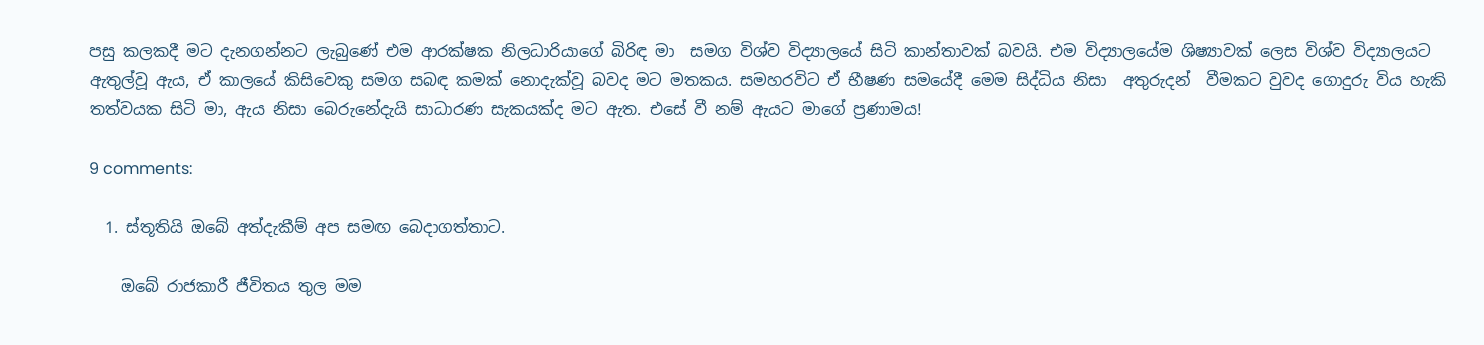පසු කලකදී මට දැනගන්නට ලැබුණේ එම ආරක්ෂක නිලධාරියාගේ බිරිඳ මා  සමග විශ්ව විද්‍යාලයේ සිටි කාන්තාවක් බවයි. එම විද්‍යාලයේම ශිෂ්‍යාවක් ලෙස විශ්ව විද්‍යාලයට ඇතුල්වූ ඇය, ඒ කාලයේ කිසිවෙකු සමග සබඳ කමක් නොදැක්වූ බවද මට මතකය. සමහරවිට ඒ භීෂණ සමයේදී මෙම සිද්ධිය නිසා  අතුරුදන්  වීමකට වුවද ගොදුරු විය හැකි තත්වයක සිටි මා, ඇය නිසා බෙරුනේදැයි සාධාරණ සැකයක්ද මට ඇත. එසේ වී නම් ඇයට මාගේ ප්‍රණාමය!

9 comments:

  1. ස්තූතියි ඔබේ අත්දැකීම් අප සමඟ බෙදාගත්තාට.

    ඔබේ රාජකාරී ජීවිතය තුල මම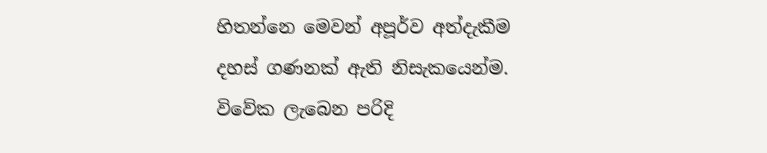හිතන්නෙ මෙවන් අපූර්ව අත්දැකීම දහස් ගණනක් ඇති නිසැකයෙන්ම. විවේක ලැබෙන පරිදි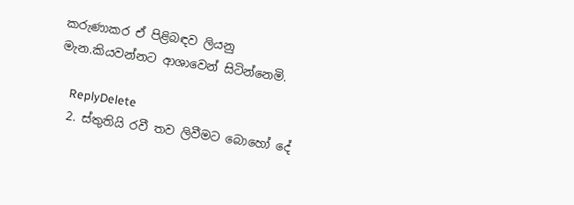කරුණාකර ඒ පිළිබඳව ලියනු මැන.කියවන්නට ආශාවෙන් සිටින්නෙමි.

    ReplyDelete
  2. ස්තුතියි රවී තව ලිවීමට බොහෝ දේ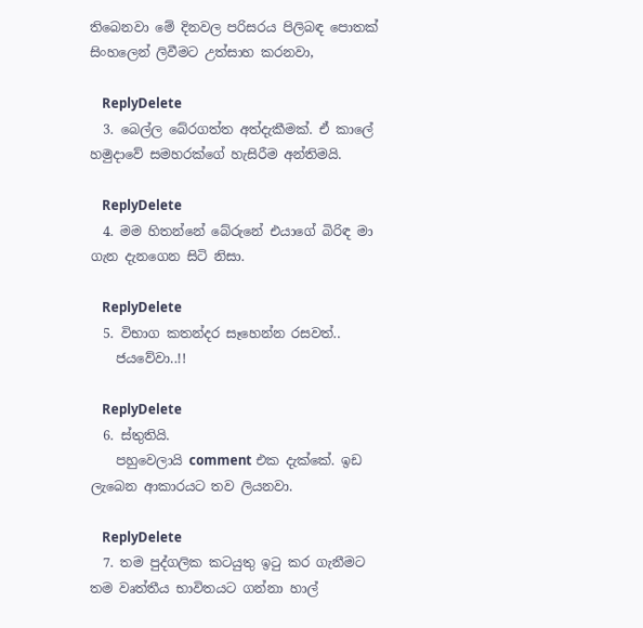තිබෙනවා මේ දිනවල පරිසරය පිලිබඳ පොතක් සිංහලෙන් ලිවීමට උත්සාහ කරනවා,

    ReplyDelete
  3. බෙල්ල බේරගත්ත අත්දැකීමක්. ඒ කාලේ හමුදාවේ සමහරක්ගේ හැසිරීම අන්තිමයි.

    ReplyDelete
  4. මම හිතන්නේ බේරුනේ එයාගේ බිරිඳ මා ගැන දැනගෙන සිටි නිසා.

    ReplyDelete
  5. විභාග කතන්දර සෑහෙන්න රසවත්..
    ජයවේවා..!!

    ReplyDelete
  6. ස්තුතියි.
    පහුවෙලායි comment එක දැක්කේ. ඉඩ ලැබෙන ආකාරයට තව ලියනවා.

    ReplyDelete
  7. තම පුද්ගලික කටයුතු ඉටු කර ගැනීමට තම වෘත්තීය භාවිතයට ගන්නා හාල්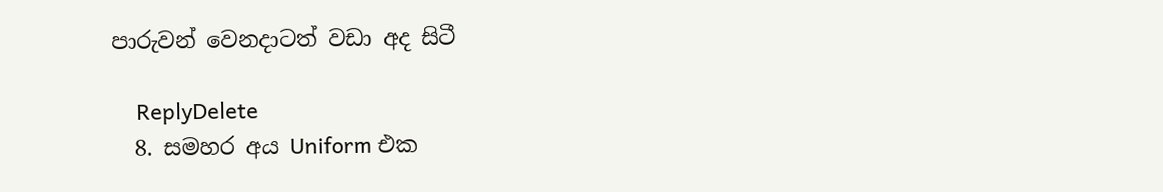පාරුවන් වෙනදාටත් වඩා අද සිටී

    ReplyDelete
  8. සමහර අය Uniform එක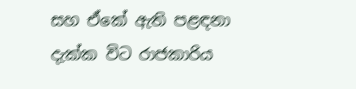සහ ඒකේ ඇති පළඳනා දැක්ක විට රාජකාරිය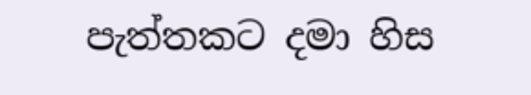පැත්තකට දමා හිස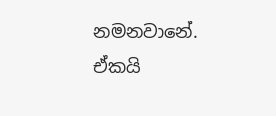නමනවානේ. ඒකයි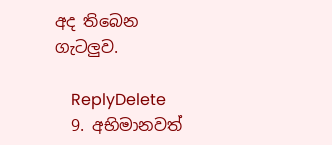අද තිබෙන ගැටලුව.

    ReplyDelete
  9. අභිමානවත්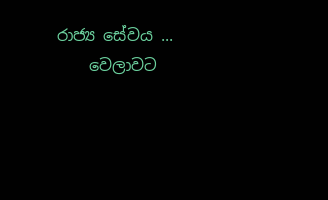රාජ්‍ය සේවය ...
    වෙලාවට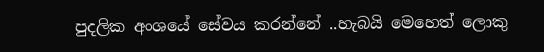පුදලික අංශයේ සේවය කරන්නේ ..හැබයි මෙහෙත් ලොකු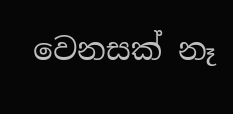වෙනසක් නෑ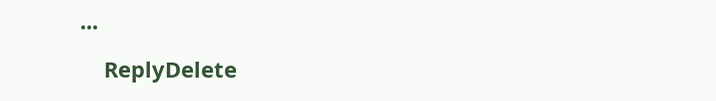...

    ReplyDelete